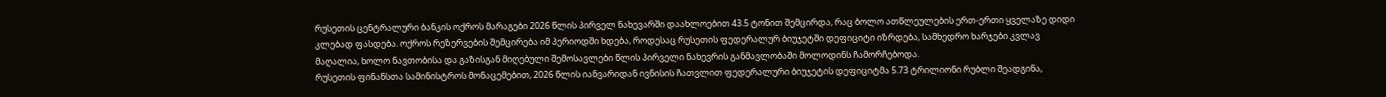რუსეთის ცენტრალური ბანკის ოქროს მარაგები 2026 წლის პირველ ნახევარში დაახლოებით 43.5 ტონით შემცირდა, რაც ბოლო ათწლეულების ერთ-ერთი ყველაზე დიდი კლებად ფასდება. ოქროს რეზერვების შემცირება იმ პერიოდში ხდება, როდესაც რუსეთის ფედერალურ ბიუჯეტში დეფიციტი იზრდება, სამხედრო ხარჯები კვლავ მაღალია, ხოლო ნავთობისა და გაზისგან მიღებული შემოსავლები წლის პირველი ნახევრის განმავლობაში მოლოდინს ჩამორჩებოდა.
რუსეთის ფინანსთა სამინისტროს მონაცემებით, 2026 წლის იანვარიდან ივნისის ჩათვლით ფედერალური ბიუჯეტის დეფიციტმა 5.73 ტრილიონი რუბლი შეადგინა,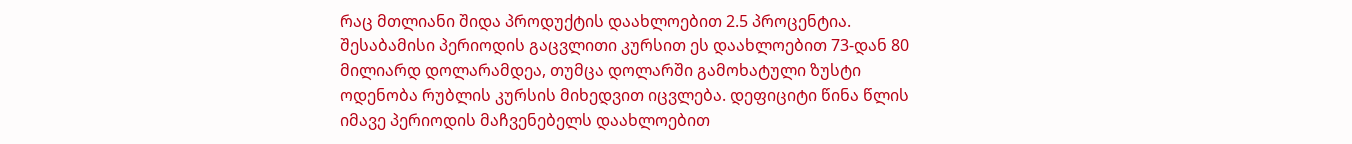რაც მთლიანი შიდა პროდუქტის დაახლოებით 2.5 პროცენტია. შესაბამისი პერიოდის გაცვლითი კურსით ეს დაახლოებით 73-დან 80 მილიარდ დოლარამდეა, თუმცა დოლარში გამოხატული ზუსტი ოდენობა რუბლის კურსის მიხედვით იცვლება. დეფიციტი წინა წლის იმავე პერიოდის მაჩვენებელს დაახლოებით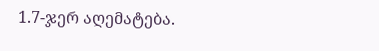1.7-ჯერ აღემატება.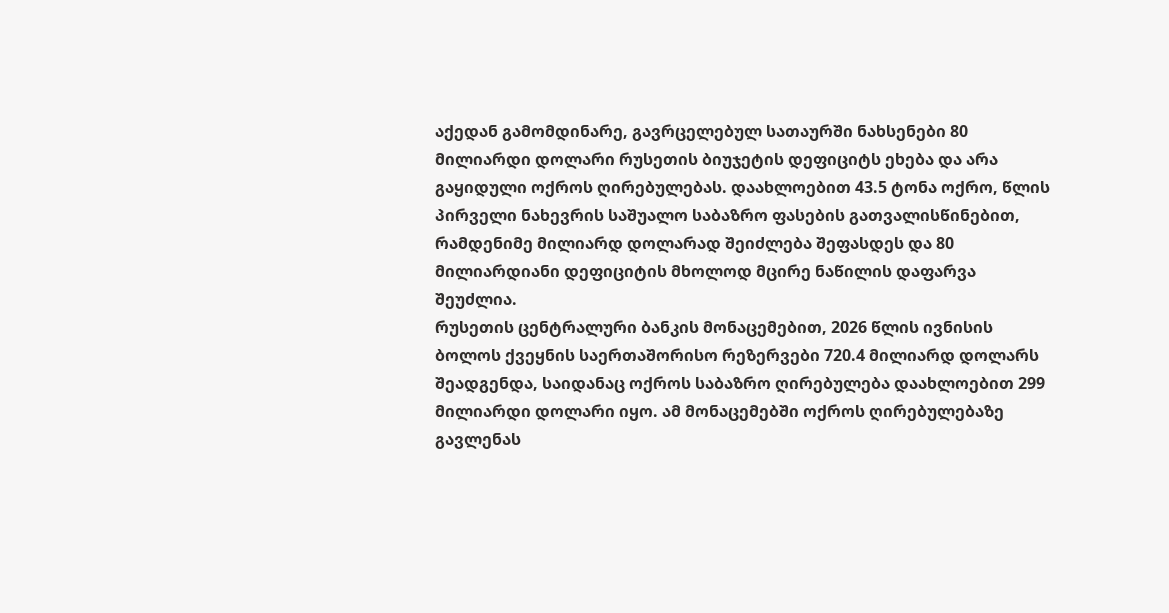აქედან გამომდინარე, გავრცელებულ სათაურში ნახსენები 80 მილიარდი დოლარი რუსეთის ბიუჯეტის დეფიციტს ეხება და არა გაყიდული ოქროს ღირებულებას. დაახლოებით 43.5 ტონა ოქრო, წლის პირველი ნახევრის საშუალო საბაზრო ფასების გათვალისწინებით, რამდენიმე მილიარდ დოლარად შეიძლება შეფასდეს და 80 მილიარდიანი დეფიციტის მხოლოდ მცირე ნაწილის დაფარვა შეუძლია.
რუსეთის ცენტრალური ბანკის მონაცემებით, 2026 წლის ივნისის ბოლოს ქვეყნის საერთაშორისო რეზერვები 720.4 მილიარდ დოლარს შეადგენდა, საიდანაც ოქროს საბაზრო ღირებულება დაახლოებით 299 მილიარდი დოლარი იყო. ამ მონაცემებში ოქროს ღირებულებაზე გავლენას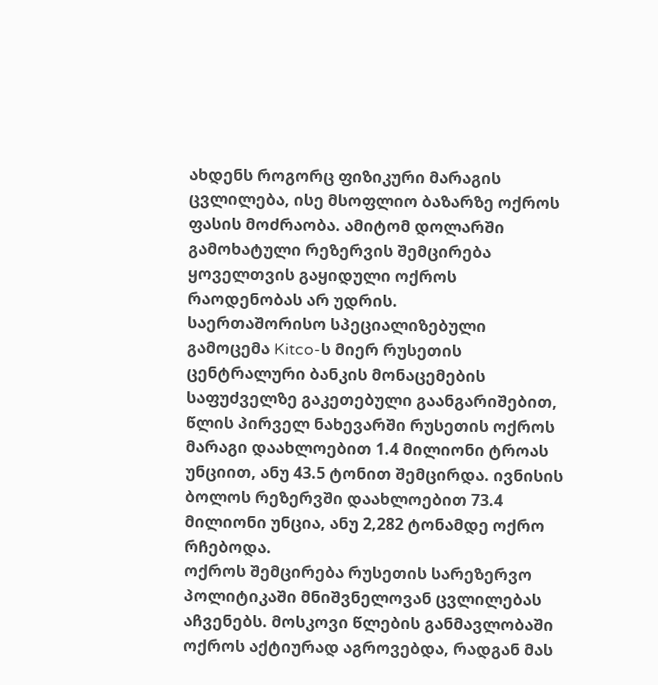ახდენს როგორც ფიზიკური მარაგის ცვლილება, ისე მსოფლიო ბაზარზე ოქროს ფასის მოძრაობა. ამიტომ დოლარში გამოხატული რეზერვის შემცირება ყოველთვის გაყიდული ოქროს რაოდენობას არ უდრის.
საერთაშორისო სპეციალიზებული გამოცემა Kitco-ს მიერ რუსეთის ცენტრალური ბანკის მონაცემების საფუძველზე გაკეთებული გაანგარიშებით, წლის პირველ ნახევარში რუსეთის ოქროს მარაგი დაახლოებით 1.4 მილიონი ტროას უნციით, ანუ 43.5 ტონით შემცირდა. ივნისის ბოლოს რეზერვში დაახლოებით 73.4 მილიონი უნცია, ანუ 2,282 ტონამდე ოქრო რჩებოდა.
ოქროს შემცირება რუსეთის სარეზერვო პოლიტიკაში მნიშვნელოვან ცვლილებას აჩვენებს. მოსკოვი წლების განმავლობაში ოქროს აქტიურად აგროვებდა, რადგან მას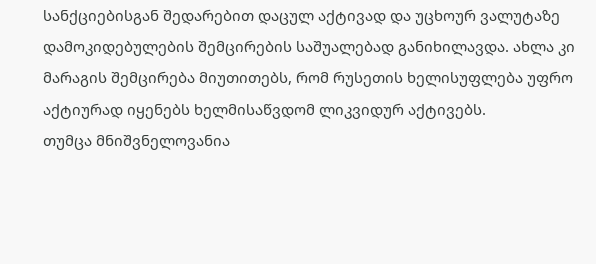სანქციებისგან შედარებით დაცულ აქტივად და უცხოურ ვალუტაზე დამოკიდებულების შემცირების საშუალებად განიხილავდა. ახლა კი მარაგის შემცირება მიუთითებს, რომ რუსეთის ხელისუფლება უფრო აქტიურად იყენებს ხელმისაწვდომ ლიკვიდურ აქტივებს.
თუმცა მნიშვნელოვანია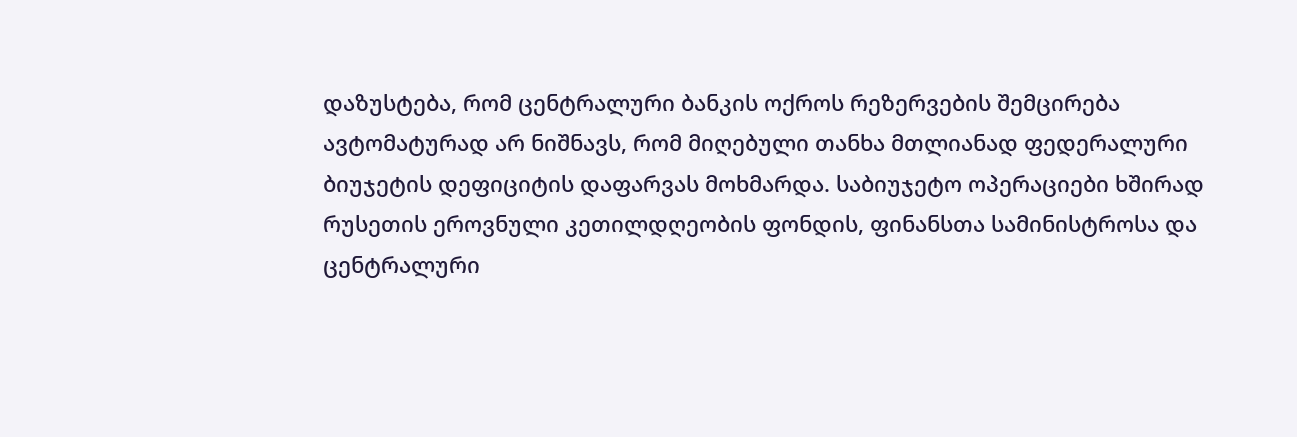დაზუსტება, რომ ცენტრალური ბანკის ოქროს რეზერვების შემცირება ავტომატურად არ ნიშნავს, რომ მიღებული თანხა მთლიანად ფედერალური ბიუჯეტის დეფიციტის დაფარვას მოხმარდა. საბიუჯეტო ოპერაციები ხშირად რუსეთის ეროვნული კეთილდღეობის ფონდის, ფინანსთა სამინისტროსა და ცენტრალური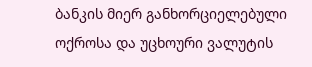ბანკის მიერ განხორციელებული ოქროსა და უცხოური ვალუტის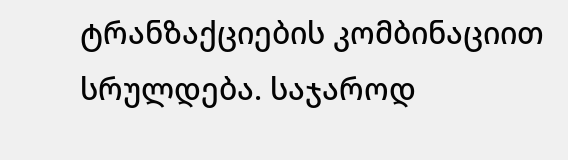ტრანზაქციების კომბინაციით სრულდება. საჯაროდ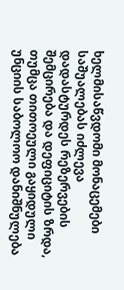ხელმისაწვდომი მონაცემები საშუალებას იძლევა დადასტურდეს რეზერვების შემცირება და დეფიციტის ზრდა, თუმცა თითოეული გაყიდული უნციის საბოლოო დანიშნულება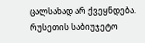ცალსახად არ ქვეყნდება.
რუსეთის საბიუჯეტო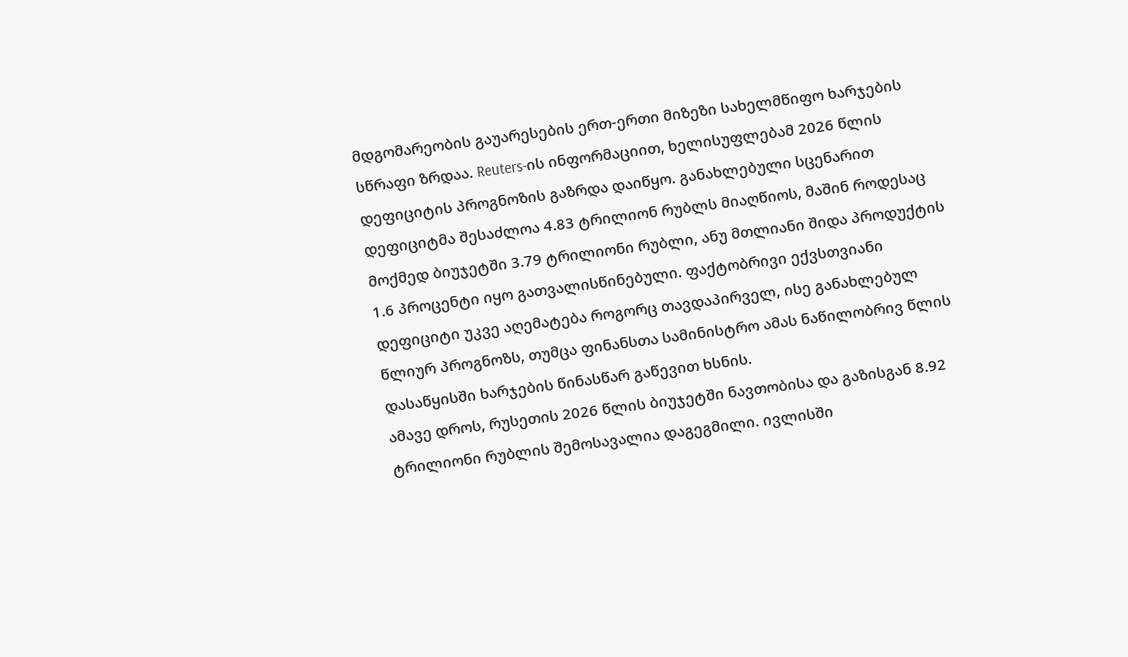მდგომარეობის გაუარესების ერთ-ერთი მიზეზი სახელმწიფო ხარჯების სწრაფი ზრდაა. Reuters-ის ინფორმაციით, ხელისუფლებამ 2026 წლის დეფიციტის პროგნოზის გაზრდა დაიწყო. განახლებული სცენარით დეფიციტმა შესაძლოა 4.83 ტრილიონ რუბლს მიაღწიოს, მაშინ როდესაც მოქმედ ბიუჯეტში 3.79 ტრილიონი რუბლი, ანუ მთლიანი შიდა პროდუქტის 1.6 პროცენტი იყო გათვალისწინებული. ფაქტობრივი ექვსთვიანი დეფიციტი უკვე აღემატება როგორც თავდაპირველ, ისე განახლებულ წლიურ პროგნოზს, თუმცა ფინანსთა სამინისტრო ამას ნაწილობრივ წლის დასაწყისში ხარჯების წინასწარ გაწევით ხსნის.
ამავე დროს, რუსეთის 2026 წლის ბიუჯეტში ნავთობისა და გაზისგან 8.92 ტრილიონი რუბლის შემოსავალია დაგეგმილი. ივლისში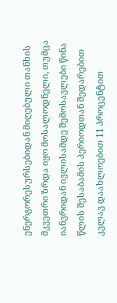ენერგორესურსებიდან მიღებული თანხის მკვეთრი ზრდა იყო მოსალოდნელი, თუმცა იანვრიდან ივლისამდე შემოსავლები წინა წლის შესაბამის პერიოდთან შედარებით კვლავ დაახლოებით 11 პროცენტით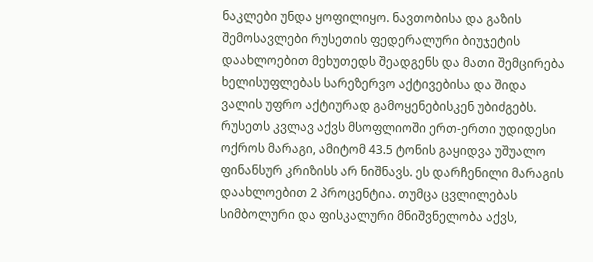ნაკლები უნდა ყოფილიყო. ნავთობისა და გაზის შემოსავლები რუსეთის ფედერალური ბიუჯეტის დაახლოებით მეხუთედს შეადგენს და მათი შემცირება ხელისუფლებას სარეზერვო აქტივებისა და შიდა ვალის უფრო აქტიურად გამოყენებისკენ უბიძგებს.
რუსეთს კვლავ აქვს მსოფლიოში ერთ-ერთი უდიდესი ოქროს მარაგი, ამიტომ 43.5 ტონის გაყიდვა უშუალო ფინანსურ კრიზისს არ ნიშნავს. ეს დარჩენილი მარაგის დაახლოებით 2 პროცენტია. თუმცა ცვლილებას სიმბოლური და ფისკალური მნიშვნელობა აქვს,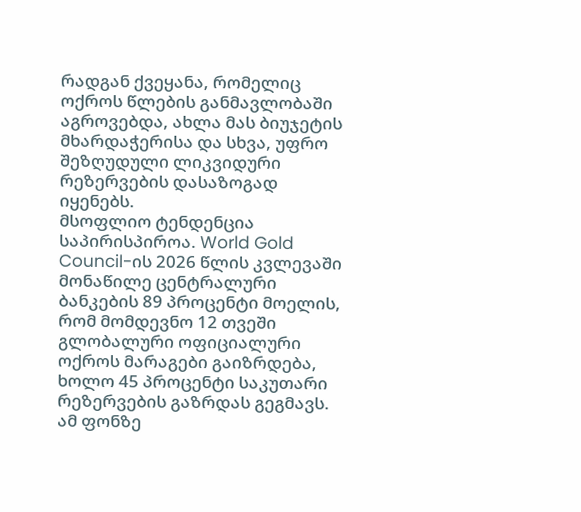რადგან ქვეყანა, რომელიც ოქროს წლების განმავლობაში აგროვებდა, ახლა მას ბიუჯეტის მხარდაჭერისა და სხვა, უფრო შეზღუდული ლიკვიდური რეზერვების დასაზოგად იყენებს.
მსოფლიო ტენდენცია საპირისპიროა. World Gold Council-ის 2026 წლის კვლევაში მონაწილე ცენტრალური ბანკების 89 პროცენტი მოელის, რომ მომდევნო 12 თვეში გლობალური ოფიციალური ოქროს მარაგები გაიზრდება, ხოლო 45 პროცენტი საკუთარი რეზერვების გაზრდას გეგმავს. ამ ფონზე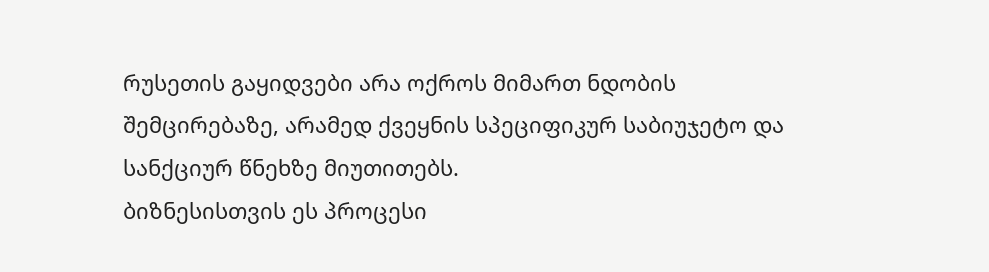რუსეთის გაყიდვები არა ოქროს მიმართ ნდობის შემცირებაზე, არამედ ქვეყნის სპეციფიკურ საბიუჯეტო და სანქციურ წნეხზე მიუთითებს.
ბიზნესისთვის ეს პროცესი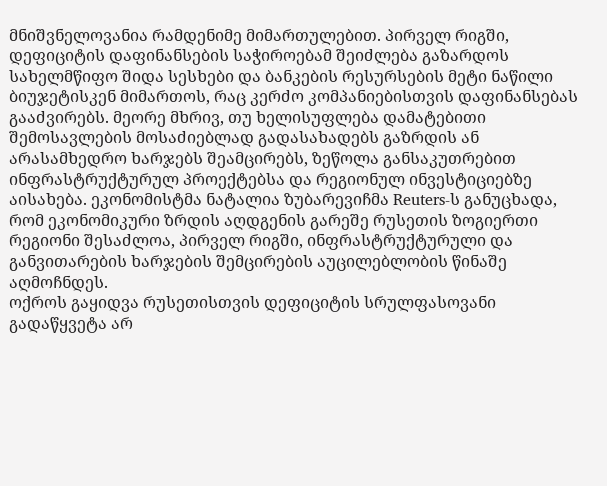მნიშვნელოვანია რამდენიმე მიმართულებით. პირველ რიგში, დეფიციტის დაფინანსების საჭიროებამ შეიძლება გაზარდოს სახელმწიფო შიდა სესხები და ბანკების რესურსების მეტი ნაწილი ბიუჯეტისკენ მიმართოს, რაც კერძო კომპანიებისთვის დაფინანსებას გააძვირებს. მეორე მხრივ, თუ ხელისუფლება დამატებითი შემოსავლების მოსაძიებლად გადასახადებს გაზრდის ან არასამხედრო ხარჯებს შეამცირებს, ზეწოლა განსაკუთრებით ინფრასტრუქტურულ პროექტებსა და რეგიონულ ინვესტიციებზე აისახება. ეკონომისტმა ნატალია ზუბარევიჩმა Reuters-ს განუცხადა, რომ ეკონომიკური ზრდის აღდგენის გარეშე რუსეთის ზოგიერთი რეგიონი შესაძლოა, პირველ რიგში, ინფრასტრუქტურული და განვითარების ხარჯების შემცირების აუცილებლობის წინაშე აღმოჩნდეს.
ოქროს გაყიდვა რუსეთისთვის დეფიციტის სრულფასოვანი გადაწყვეტა არ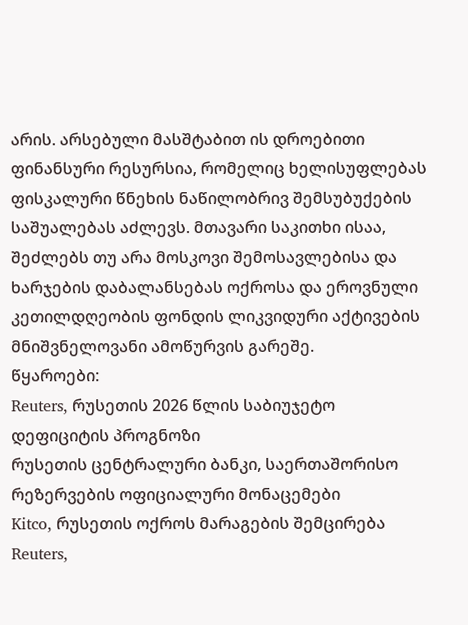არის. არსებული მასშტაბით ის დროებითი ფინანსური რესურსია, რომელიც ხელისუფლებას ფისკალური წნეხის ნაწილობრივ შემსუბუქების საშუალებას აძლევს. მთავარი საკითხი ისაა, შეძლებს თუ არა მოსკოვი შემოსავლებისა და ხარჯების დაბალანსებას ოქროსა და ეროვნული კეთილდღეობის ფონდის ლიკვიდური აქტივების მნიშვნელოვანი ამოწურვის გარეშე.
წყაროები:
Reuters, რუსეთის 2026 წლის საბიუჯეტო დეფიციტის პროგნოზი
რუსეთის ცენტრალური ბანკი, საერთაშორისო რეზერვების ოფიციალური მონაცემები
Kitco, რუსეთის ოქროს მარაგების შემცირება
Reuters,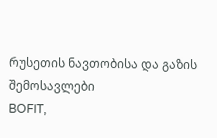რუსეთის ნავთობისა და გაზის შემოსავლები
BOFIT,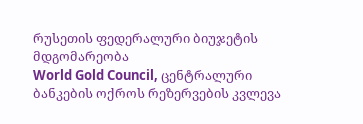რუსეთის ფედერალური ბიუჯეტის მდგომარეობა
World Gold Council, ცენტრალური ბანკების ოქროს რეზერვების კვლევა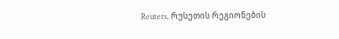Reuters, რუსეთის რეგიონების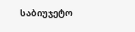საბიუჯეტო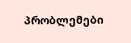პრობლემები